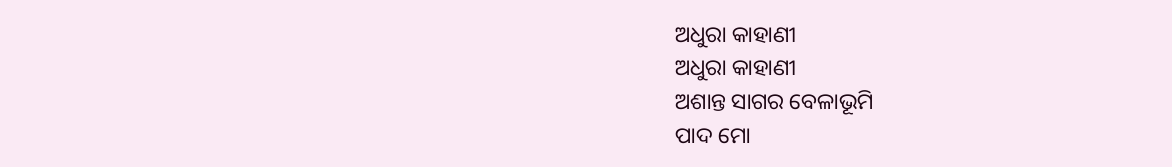ଅଧୁରା କାହାଣୀ
ଅଧୁରା କାହାଣୀ
ଅଶାନ୍ତ ସାଗର ବେଳାଭୂମି
ପାଦ ମୋ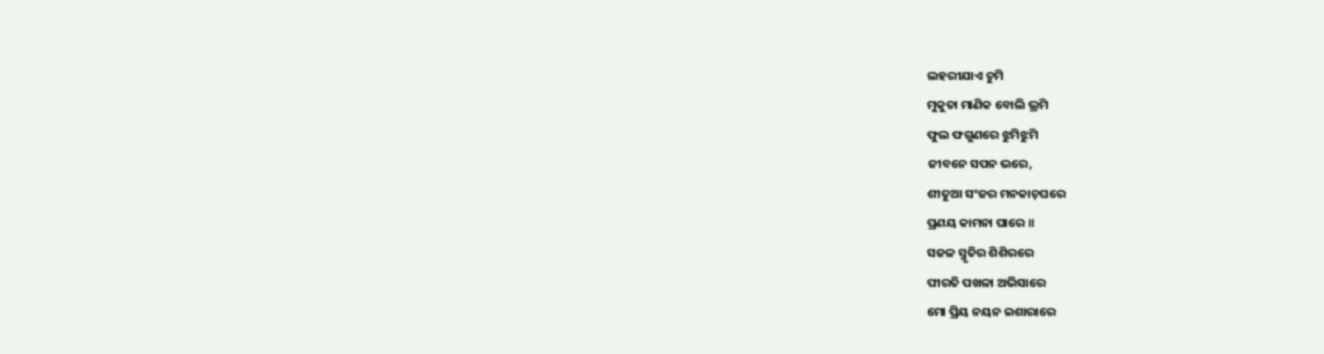ଲହରୀଯାଏ ଚୁମି
ମୁକୁତା ମାଣିକ ବୋଲି ଭ୍ରମି
ଫୁଲ ଫଗୁଣରେ ଝୁମିଝୁମି
ଜୀବନେ ସପନ ଭରେ,
ଶୀତୁଆ ସଂଜର ମନକାଚ଼ଘରେ
ପ୍ରଣୟ କାମନା ଘାରେ ॥
ସଜଳ ସ୍ମୃତିର ଶିଶିରରେ
ପୀରତି ପଖଳା ଅଭିସାରେ
ମୋ ପ୍ରିୟ ନୟନ ଇଶାରାରେ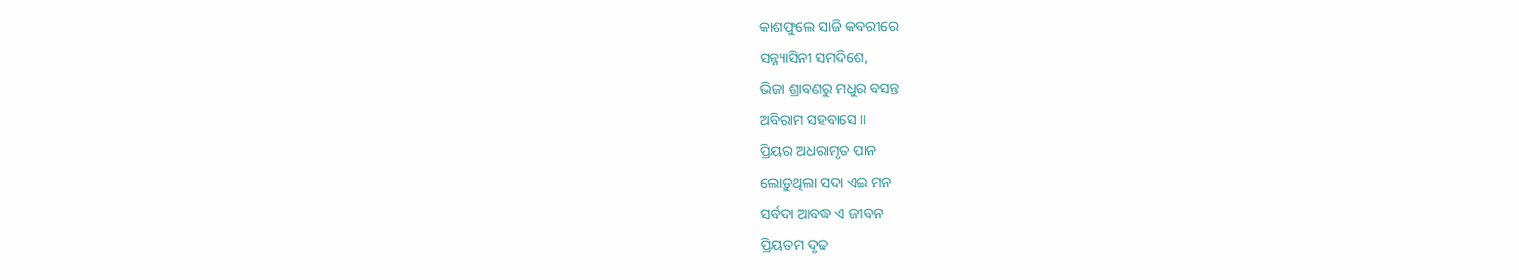କାଶଫୁଲେ ସାଜି କବରୀରେ
ସନ୍ନ୍ୟାସିନୀ ସମଦିଶେ,
ଭିଜା ଶ୍ରାବଣରୁ ମଧୁର ବସନ୍ତ
ଅବିରାମ ସହବାସେ ॥
ପ୍ରିୟର ଅଧରାମୃତ ପାନ
ଲୋଡ଼ୁଥିଲା ସଦା ଏଇ ମନ
ସର୍ବଦା ଆବଦ୍ଧ ଏ ଜୀବନ
ପ୍ରିୟତମ ଦୃଢ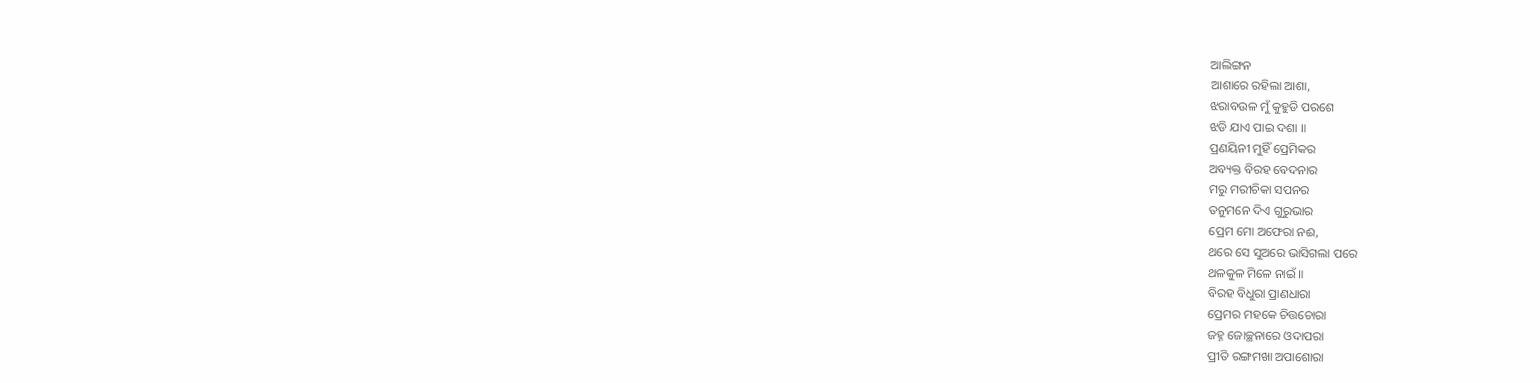ଆଲିଙ୍ଗନ
ଆଶାରେ ରହିଲା ଆଶା,
ଝରାବଉଳ ମୁଁ କୁହୁଡି ପରଶେ
ଝଡି ଯାଏ ପାଇ ଦଶା ॥
ପ୍ରଣୟିନୀ ମୁହିଁ ପ୍ରେମିକର
ଅବ୍ୟକ୍ତ ବିରହ ବେଦନାର
ମରୁ ମରୀଚିକା ସପନର
ତନୁମନେ ଦିଏ ଗୁରୁଭାର
ପ୍ରେମ ମୋ ଅଫେରା ନଈ,
ଥରେ ସେ ସୁଅରେ ଭାସିଗଲା ପରେ
ଥଳକୁଳ ମିଳେ ନାଇଁ ॥
ବିରହ ବିଧୁରା ପ୍ରାଣଧାରା
ପ୍ରେମର ମହକେ ଚିତ୍ତଚୋରା
ଜହ୍ନ ଜୋଚ୍ଛନାରେ ଓଦାପରା
ପ୍ରୀତି ରଙ୍ଗମଖା ଅପାଶୋରା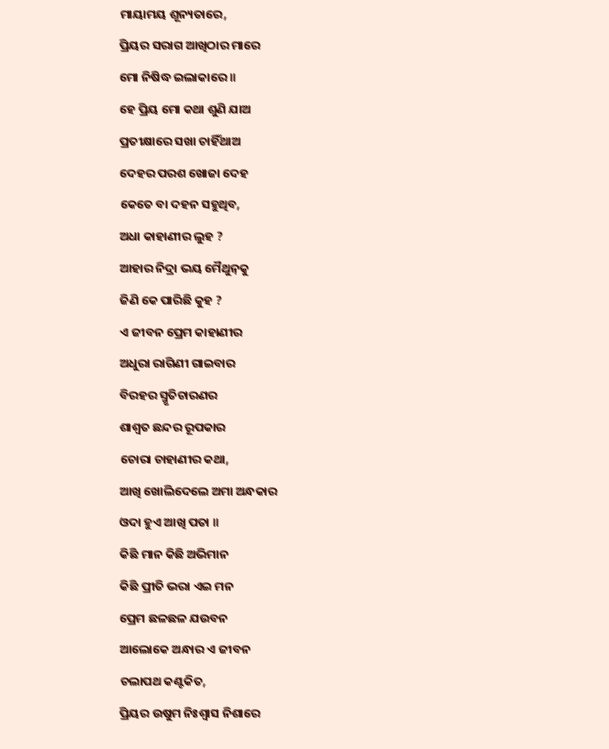ମାୟାମୟ ଶୂନ୍ୟତାରେ,
ପ୍ରିୟର ସରାଗ ଆଖିଠାର ମାରେ
ମୋ ନିଷିଦ୍ଧ ଇଲାକାରେ ॥
ହେ ପ୍ରିୟ ମୋ କଥା ଶୁଣି ଯାଅ
ପ୍ରତୀକ୍ଷାରେ ସଖା ଚାହିଁଥାଅ
ଦେହର ପରଶ ଖୋଜା ଦେହ
କେତେ ବା ଦହନ ସହୁଥିବ,
ଅଧା କାହାଣୀର ଲୁହ ?
ଆହାର ନିଦ୍ରା ଭୟ ମୈଥୁନ଼କୁ
ଜିଣି କେ ପାରିଛି କୁହ ?
ଏ ଜୀବନ ପ୍ରେମ କାହାଣୀର
ଅଧୁରା ରାଗିଣୀ ଗାଇବାର
ବିରହର ସ୍ମୃତିଚାରଣର
ଶାଶ୍ଵତ ଛନ୍ଦର ରୂପକାର
ଚୋରା ଚାହାଣୀର କଥା,
ଆଖି ଖୋଲିଦେଲେ ଅମା ଅନ୍ଧକାର
ଓଦା ହୁଏ ଆଖି ପତା ॥
କିଛି ମାନ କିଛି ଅଭିମାନ
କିଛି ପ୍ରୀତି ଭରା ଏଇ ମନ
ପ୍ରେମ ଛଳଛଳ ଯଉବନ
ଆଲୋକେ ଅନ୍ଧାର ଏ ଜୀବନ
ଚଲାପଥ କଣ୍ଟକିତ,
ପ୍ରିୟର ଉଷୁମ ନିଃଶ୍ୱାସ ନିଶାରେ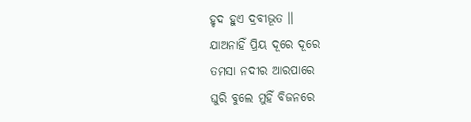ହୃଦ ହୁଏ ଦ୍ରବୀଭୂତ ॥
ଯାଅନାହିଁ ପ୍ରିୟ ଦୂରେ ଦୂରେ
ତମସା ନଦୀର ଆରପାରେ
ଘୁରି ବୁଲେ ମୁହିଁ ବିଜନରେ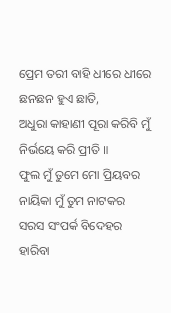ପ୍ରେମ ତରୀ ବାହି ଧୀରେ ଧୀରେ
ଛନଛନ ହୁଏ ଛାତି,
ଅଧୁରା କାହାଣୀ ପୂରା କରିବି ମୁଁ
ନିର୍ଭୟେ କରି ପ୍ରୀତି ॥
ଫୁଲ ମୁଁ ତୁମେ ମୋ ପ୍ରିୟବର
ନାୟିକା ମୁଁ ତୁମ ନାଟକର
ସରସ ସଂପର୍କ ବିଦେହର
ହାରିବା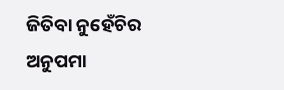ଜିତିବା ନୁହେଁଚିର
ଅନୁପମା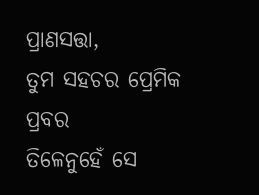ପ୍ରାଣସତ୍ତା,
ତୁମ ସହଚର ପ୍ରେମିକ ପ୍ରବର
ତିଳେନୁହେଁ ସେ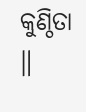କୁଣ୍ଠିତା ॥